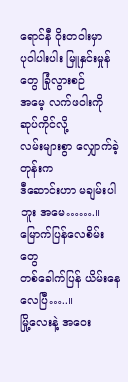ရောင်နီ ဝိုးတဝါးမှာ
ပုဝါပါးပါး မြူနှင်းမှုန်တွေ ခြုံလွားစဉ်
အမေ့ လက်ဖဝါးကို ဆုပ်ကိုင်လို့
လမ်းများစွာ လျှောက်ခဲ့တုန်းက
ဒီဆောင်းဟာ မချမ်းပါဘူး အမေ…….။
မြောက်ပြန်လေစိမ်းတွေ
တစ်ခေါက်ပြန် ယိမ်းနေလေပြီ…..။
မြို့လေးနဲ့ အဝေး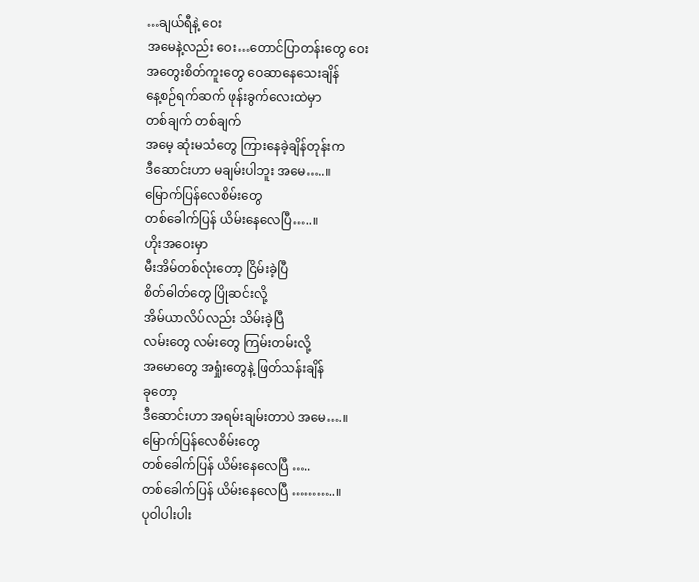…ချယ်ရီနဲ့ ဝေး
အမေနဲ့လည်း ဝေး…တောင်ပြာတန်းတွေ ဝေး
အတွေးစိတ်ကူးတွေ ဝေဆာနေသေးချိန်
နေ့စဉ်ရက်ဆက် ဖုန်းခွက်လေးထဲမှာ
တစ်ချက် တစ်ချက်
အမေ့ ဆုံးမသံတွေ ကြားနေခဲ့ချိန်တုန်းက
ဒီဆောင်းဟာ မချမ်းပါဘူး အမေ…..။
မြောက်ပြန်လေစိမ်းတွေ
တစ်ခေါက်ပြန် ယိမ်းနေလေပြီ…..။
ဟိုးအဝေးမှာ
မီးအိမ်တစ်လုံးတော့ ငြိမ်းခဲ့ပြီ
စိတ်ဓါတ်တွေ ပြိုဆင်းလို့
အိမ်ယာလိပ်လည်း သိမ်းခဲ့ပြီ
လမ်းတွေ လမ်းတွေ ကြမ်းတမ်းလို့
အမောတွေ အရှုံးတွေနဲ့ ဖြတ်သန်းချိန်
ခုတော့
ဒီဆောင်းဟာ အရမ်းချမ်းတာပဲ အမေ….။
မြောက်ပြန်လေစိမ်းတွေ
တစ်ခေါက်ပြန် ယိမ်းနေလေပြီ …..
တစ်ခေါက်ပြန် ယိမ်းနေလေပြီ ………..။
ပုဝါပါးပါး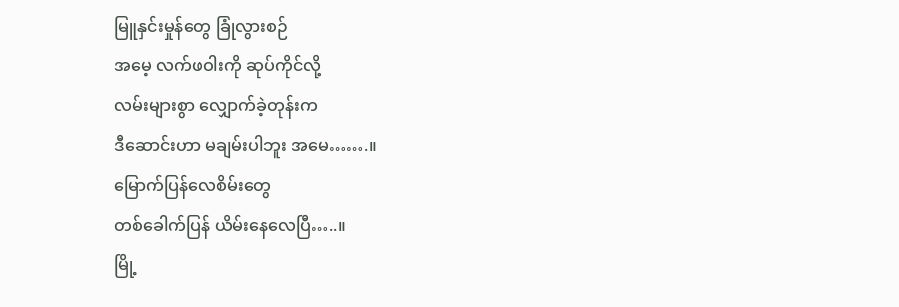မြူနှင်းမှုန်တွေ ခြုံလွားစဉ်
အမေ့ လက်ဖဝါးကို ဆုပ်ကိုင်လို့
လမ်းများစွာ လျှောက်ခဲ့တုန်းက
ဒီဆောင်းဟာ မချမ်းပါဘူး အမေ…….။
မြောက်ပြန်လေစိမ်းတွေ
တစ်ခေါက်ပြန် ယိမ်းနေလေပြီ…..။
မြို့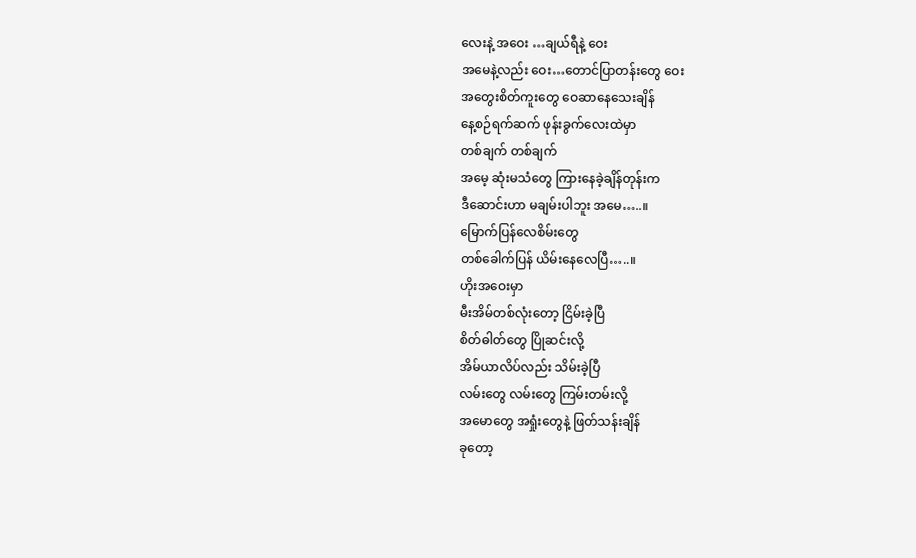လေးနဲ့ အဝေး …ချယ်ရီနဲ့ ဝေး
အမေနဲ့လည်း ဝေး…တောင်ပြာတန်းတွေ ဝေး
အတွေးစိတ်ကူးတွေ ဝေဆာနေသေးချိန်
နေ့စဉ်ရက်ဆက် ဖုန်းခွက်လေးထဲမှာ
တစ်ချက် တစ်ချက်
အမေ့ ဆုံးမသံတွေ ကြားနေခဲ့ချိန်တုန်းက
ဒီဆောင်းဟာ မချမ်းပါဘူး အမေ…..။
မြောက်ပြန်လေစိမ်းတွေ
တစ်ခေါက်ပြန် ယိမ်းနေလေပြီ…..။
ဟိုးအဝေးမှာ
မီးအိမ်တစ်လုံးတော့ ငြိမ်းခဲ့ပြီ
စိတ်ဓါတ်တွေ ပြိုဆင်းလို့
အိမ်ယာလိပ်လည်း သိမ်းခဲ့ပြီ
လမ်းတွေ လမ်းတွေ ကြမ်းတမ်းလို့
အမောတွေ အရှုံးတွေနဲ့ ဖြတ်သန်းချိန်
ခုတော့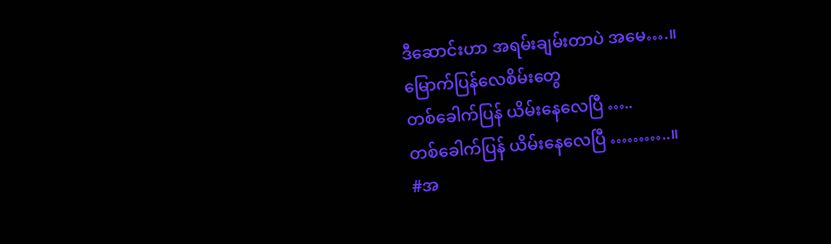ဒီဆောင်းဟာ အရမ်းချမ်းတာပဲ အမေ….။
မြောက်ပြန်လေစိမ်းတွေ
တစ်ခေါက်ပြန် ယိမ်းနေလေပြီ …..
တစ်ခေါက်ပြန် ယိမ်းနေလေပြီ ………..။
#အ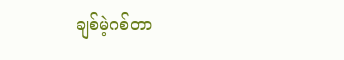ချစ်မဲ့ဂစ်တာ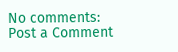No comments:
Post a Comment